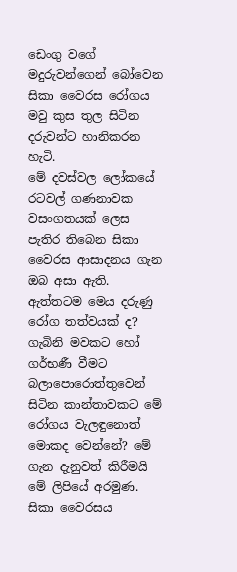ඩෙංගු වගේ මදුරුවන්ගෙන් බෝවෙන සිකා වෛරස රෝගය මවු කුස තුල සිටින දරුවන්ට හානිකරන හැටි.
මේ දවස්වල ලෝකයේ රටවල් ගණනාවක වසංගතයක් ලෙස පැතිර තිබෙන සිකා වෛරස ආසාදනය ගැන ඔබ අසා ඇති. ඇත්තටම මෙය දරුණු රෝග තත්වයක් ද? ගැබිනි මවකට හෝ ගර්භණී වීමට බලාපොරොත්තුවෙන් සිටින කාන්තාවකට මේ රෝගය වැලඳුනොත් මොකද වෙන්නේ? මේ ගැන දැනුවත් කිරීමයි මේ ලිපියේ අරමුණ. සිකා වෛරසය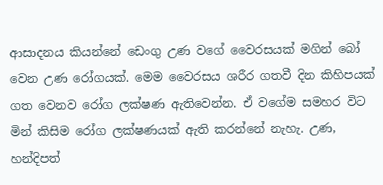ආසාදනය කියන්නේ ඩෙංගු උණ වගේ වෛරසයක් මගින් බෝ වෙන උණ රෝගයක්. මෙම වෛරසය ශරීර ගතවී දින කිහිපයක් ගත වෙනව රෝග ලක්ෂණ ඇතිවෙන්න. ඒ වගේම සමහර විට මින් කිසිම රෝග ලක්ෂණයක් ඇති කරන්නේ නැහැ. උණ, හන්දිපත්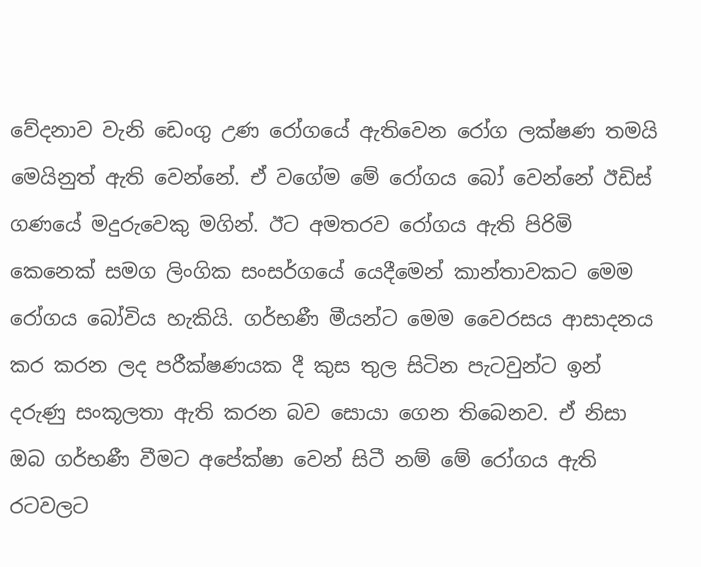වේදනාව වැනි ඩෙංගු උණ රෝගයේ ඇතිවෙන රෝග ලක්ෂණ තමයි මෙයිනුත් ඇති වෙන්නේ. ඒ වගේම මේ රෝගය බෝ වෙන්නේ ඊඩිස් ගණයේ මදුරුවෙකු මගින්. ඊට අමතරව රෝගය ඇති පිරිමි කෙනෙක් සමග ලිංගික සංසර්ගයේ යෙදීමෙන් කාන්තාවකට මෙම රෝගය බෝවිය හැකියි. ගර්භණී මීයන්ට මෙම වෛරසය ආසාදනය කර කරන ලද පරීක්ෂණයක දී කුස තුල සිටින පැටවුන්ට ඉන් දරුණු සංකූලතා ඇති කරන බව සොයා ගෙන තිබෙනව. ඒ නිසා ඔබ ගර්භණී වීමට අපේක්ෂා වෙන් සිටී නම් මේ රෝගය ඇති රටවලට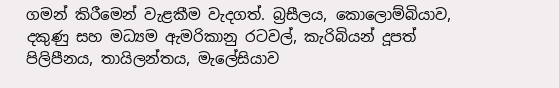ගමන් කිරීමෙන් වැළකීම වැදගත්. බ්‍රසීලය, කොලොම්බියාව, දකුණු සහ මධ්‍යම ඇමරිකානු රටවල්, කැරිබියන් දූපත් පිලිපීනය, තායිලන්තය, මැලේසියාව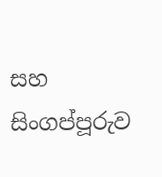සහ සිංගප්පූරුව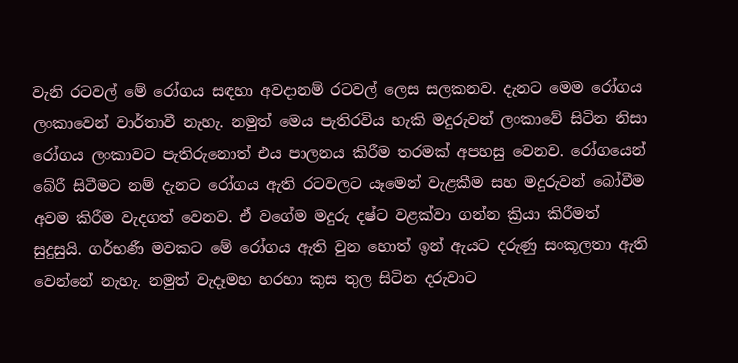වැනි රටවල් මේ රෝගය සඳහා අවදානම් රටවල් ලෙස සලකනව. දැනට මෙම රෝගය ලංකාවෙන් වාර්තාවී නැහැ. නමුත් මෙය පැතිරවිය හැකි මදුරුවන් ලංකාවේ සිටින නිසා රෝගය ලංකාවට පැතිරුනොත් එය පාලනය කිරීම තරමක් අපහසු වෙනව. රෝගයෙන් බේරී සිටීමට නම් දැනට රෝගය ඇති රටවලට යෑමෙන් වැළකීම සහ මදුරුවන් බෝවීම අවම කිරීම වැදගත් වෙනව. ඒ වගේම මදුරු දෂ්ට වළක්වා ගන්න ක්‍රියා කිරීමත් සුදුසුයි. ගර්භණී මවකට මේ රෝගය ඇති වුන හොත් ඉන් ඇයට දරුණු සංකූලතා ඇති වෙන්නේ නැහැ. නමුත් වැදෑමහ හරහා කුස තුල සිටින දරුවාට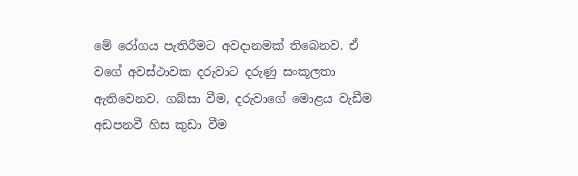මේ රෝගය පැතිරීමට අවදානමක් තිබෙනව. ඒ වගේ අවස්ථාවක දරුවාට දරුණු සංකූලතා ඇතිවෙනව. ගබ්සා වීම, දරුවාගේ මොළය වැඩීම අඩපනවී හිස කුඩා වීම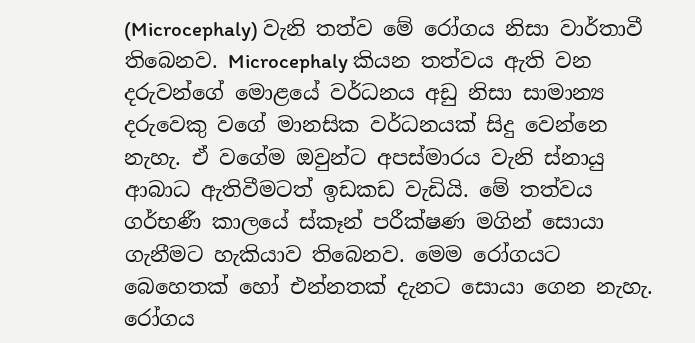(Microcephaly) වැනි තත්ව මේ රෝගය නිසා වාර්තාවී තිබෙනව. Microcephaly කියන තත්වය ඇති වන දරුවන්ගේ මොළයේ වර්ධනය අඩු නිසා සාමාන්‍ය දරුවෙකු වගේ මානසික වර්ධනයක් සිදු වෙන්නෙ නැහැ. ඒ වගේම ඔවුන්ට අපස්මාරය වැනි ස්නායු ආබාධ ඇතිවීමටත් ඉඩකඩ වැඩියි. මේ තත්වය ගර්භණී කාලයේ ස්කෑන් පරීක්ෂණ මගින් සොයා ගැනීමට හැකියාව තිබෙනව. මෙම රෝගයට බෙහෙතක් හෝ එන්නතක් දැනට සොයා ගෙන නැහැ. රෝගය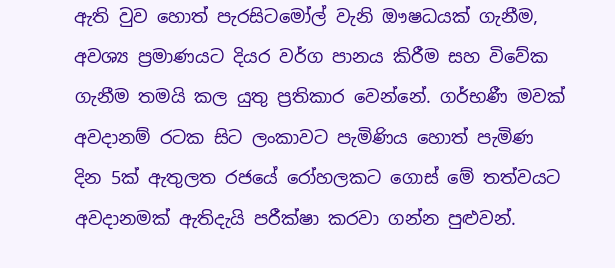ඇති වුව හොත් පැරසිටමෝල් වැනි ඖෂධයක් ගැනීම, අවශ්‍ය ප්‍රමාණයට දියර වර්ග පානය කිරීම සහ විවේක ගැනීම තමයි කල යුතු ප්‍රතිකාර වෙන්නේ. ගර්භණී මවක් අවදානම් රටක සිට ලංකාවට පැමිණිය හොත් පැමිණ දින 5ක් ඇතුලත රජයේ රෝහලකට ගොස් මේ තත්වයට අවදානමක් ඇතිදැයි පරීක්ෂා කරවා ගන්න පුළුවන්.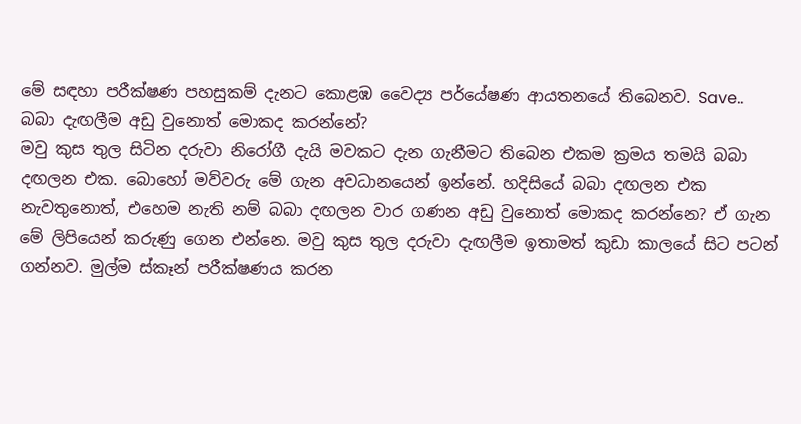මේ සඳහා පරීක්ෂණ පහසුකම් දැනට කොළඹ වෛද්‍ය පර්යේෂණ ආයතනයේ තිබෙනව. Save..
බබා දැඟලීම අඩු වුනොත් මොකද කරන්නේ?
මවු කුස තුල සිටින දරුවා නිරෝගී දැයි මවකට දැන ගැනීමට තිබෙන එකම ක්‍රමය තමයි බබා දඟලන එක. බොහෝ මව්වරු මේ ගැන අවධානයෙන් ඉන්නේ. හදිසියේ බබා දඟලන එක නැවතුනොත්, එහෙම නැති නම් බබා දඟලන වාර ගණන අඩු වුනොත් මොකද කරන්නෙ? ඒ ගැන මේ ලිපියෙන් කරුණු ගෙන එන්නෙ. මවු කුස තුල දරුවා දැඟලීම ඉතාමත් කුඩා කාලයේ සිට පටන් ගන්නව. මුල්ම ස්කෑන් පරීක්ෂණය කරන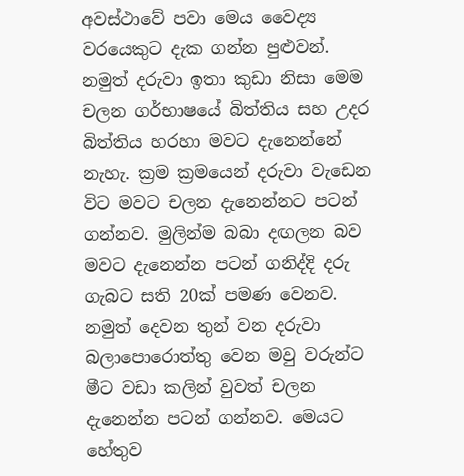අවස්ථාවේ පවා මෙය වෛද්‍ය වරයෙකුට දැක ගන්න පුළුවන්. නමුත් දරුවා ඉතා කුඩා නිසා මෙම චලන ගර්භාෂයේ බිත්තිය සහ උදර බිත්තිය හරහා මවට දැනෙන්නේ නැහැ. ක්‍රම ක්‍රමයෙන් දරුවා වැඩෙන විට මවට චලන දැනෙන්නට පටන් ගන්නව. මුලින්ම බබා දඟලන බව මවට දැනෙන්න පටන් ගනිද්දි දරු ගැබට සති 20ක් පමණ වෙනව. නමුත් දෙවන තුන් වන දරුවා බලාපොරොත්තු වෙන මවු වරුන්ට මීට වඩා කලින් වුවත් චලන දැනෙන්න පටන් ගන්නව. මෙයට හේතුව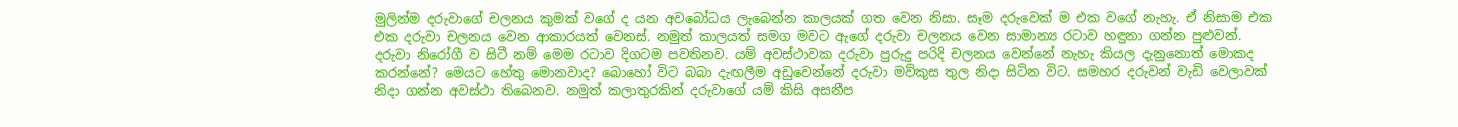මුලින්ම දරුවාගේ චලනය කුමක් වගේ ද යන අවබෝධය ලැබෙන්න කාලයක් ගත වෙන නිසා. සෑම දරුවෙක් ම එක වගේ නැහැ. ඒ නිසාම එක එක දරුවා චලනය වෙන ආකාරයත් වෙනස්. නමුත් කාලයත් සමග මවට ඇගේ දරුවා චලනය වෙන සාමාන්‍ය රටාව හඳුනා ගන්න පුළුවන්. දරුවා නිරෝගී ව සිටී නම් මෙම රටාව දිගටම පවතිනව. යම් අවස්ථාවක දරුවා පුරුදු පරිදි චලනය වෙන්නේ නැහැ කියල දැනුනොත් මොකද කරන්නේ? මෙයට හේතු මොනවාද? බොහෝ විට බබා දැඟලීම අඩුවෙන්නේ දරුවා මව්කුස තුල නිදා සිටින විට. සමහර දරුවන් වැඩි වෙලාවක් නිදා ගන්න අවස්ථා තිබෙනව. නමුත් කලාතුරකින් දරුවාගේ යම් කිසි අසනීප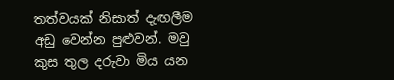තත්වයක් නිසාත් දැඟලීම අඩු වෙන්න පුළුවන්. මවු කුස තුල දරුවා මිය යන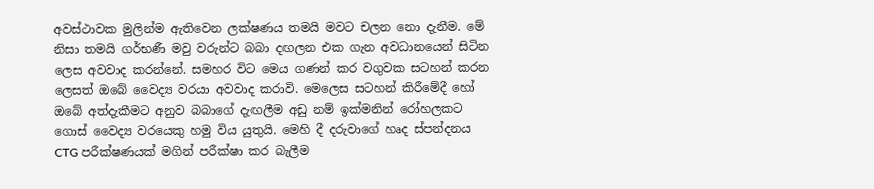අවස්ථාවක මුලින්ම ඇතිවෙන ලක්ෂණය තමයි මවට චලන නො දැනීම. මේ නිසා තමයි ගර්භණී මවු වරුන්ට බබා දඟලන එක ගැන අවධානයෙන් සිටින ලෙස අවවාද කරන්නේ. සමහර විට මෙය ගණන් කර වගුවක සටහන් කරන ලෙසත් ඔබේ වෛද්‍ය වරයා අවවාද කරාවි. මෙලෙස සටහන් කිරීමේදී හෝ ඔබේ අත්දැකීමට අනුව බබාගේ දැඟලීම අඩු නම් ඉක්මනින් රෝහලකට ගොස් වෛද්‍ය වරයෙකු හමු විය යුතුයි. මෙහි දී දරුවාගේ හෘද ස්පන්දනය CTG පරීක්ෂණයක් මගින් පරීක්ෂා කර බැලීම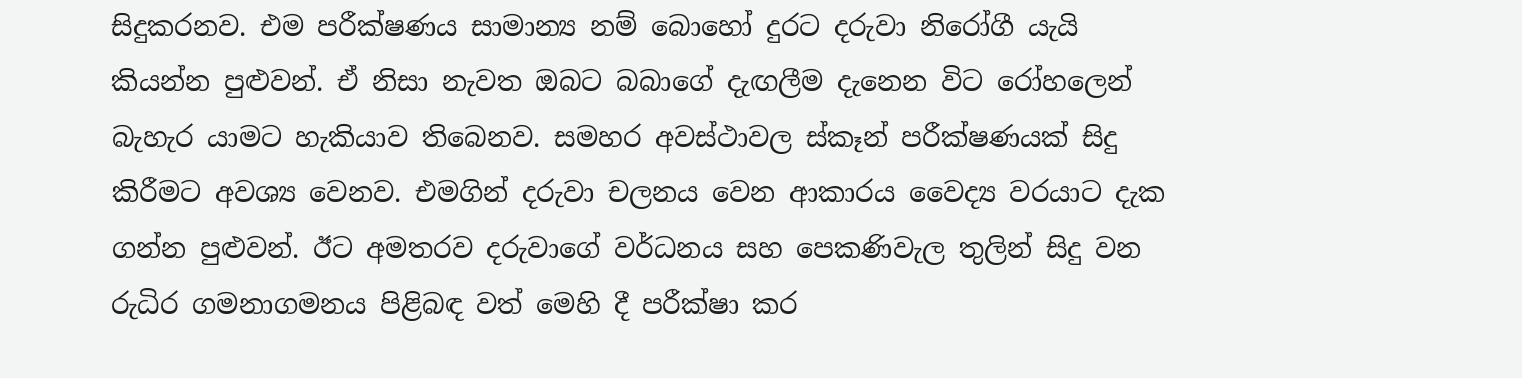සිදුකරනව. එම පරීක්ෂණය සාමාන්‍ය නම් බොහෝ දුරට දරුවා නිරෝගී යැයි කියන්න පුළුවන්. ඒ නිසා නැවත ඔබට බබාගේ දැඟලීම දැනෙන විට රෝහලෙන් බැහැර යාමට හැකියාව තිබෙනව. සමහර අවස්ථාවල ස්කෑන් පරීක්ෂණයක් සිදු කිරීමට අවශ්‍ය වෙනව. එමගින් දරුවා චලනය වෙන ආකාරය වෛද්‍ය වරයාට දැක ගන්න පුළුවන්. ඊට අමතරව දරුවාගේ වර්ධනය සහ පෙකණිවැල තුලින් සිදු වන රුධිර ගමනාගමනය පිළිබඳ වත් මෙහි දී පරීක්ෂා කර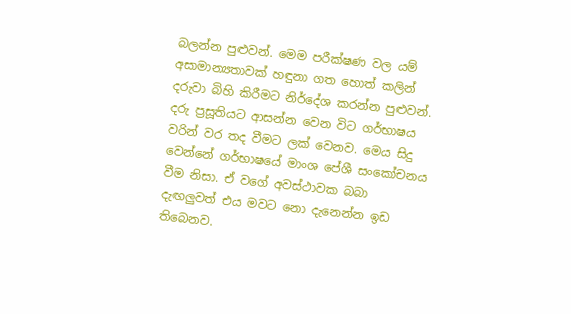බලන්න පුළුවන්. මෙම පරීක්ෂණ වල යම් අසාමාන්‍යතාවක් හඳුනා ගත හොත් කලින් දරුවා බිහි කිරීමට නිර්දේශ කරන්න පුළුවන්. දරු ප්‍රසූතියට ආසන්න වෙන විට ගර්භාෂය වරින් වර තද වීමට ලක් වෙනව. මෙය සිදු වෙන්නේ ගර්භාෂයේ මාංශ පේශී සංකෝචනය වීම නිසා. ඒ වගේ අවස්ථාවක බබා දැඟලුවත් එය මවට නො දැනෙන්න ඉඩ තිබෙනව.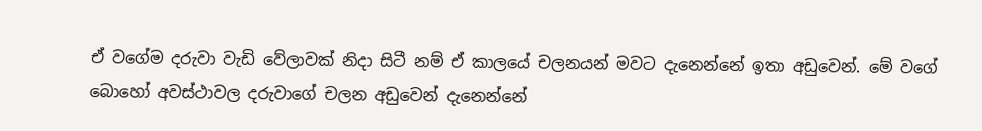ඒ වගේම දරුවා වැඩි වේලාවක් නිදා සිටී නම් ඒ කාලයේ චලනයන් මවට දැනෙන්නේ ඉතා අඩුවෙන්. මේ වගේ බොහෝ අවස්ථාවල දරුවාගේ චලන අඩුවෙන් දැනෙන්නේ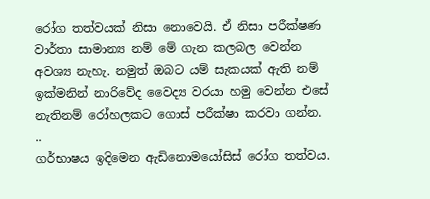රෝග තත්වයක් නිසා නොවෙයි. ඒ නිසා පරීක්ෂණ වාර්තා සාමාන්‍ය නම් මේ ගැන කලබල වෙන්න අවශ්‍ය නැහැ. නමුත් ඔබට යම් සැකයක් ඇති නම් ඉක්මනින් නාරිවේද වෛද්‍ය වරයා හමු වෙන්න එසේ නැතිනම් රෝහලකට ගොස් පරීක්ෂා කරවා ගන්න. ..
ගර්භාෂය ඉදිමෙන ඇඩිනොමයෝසිස් රෝග තත්වය.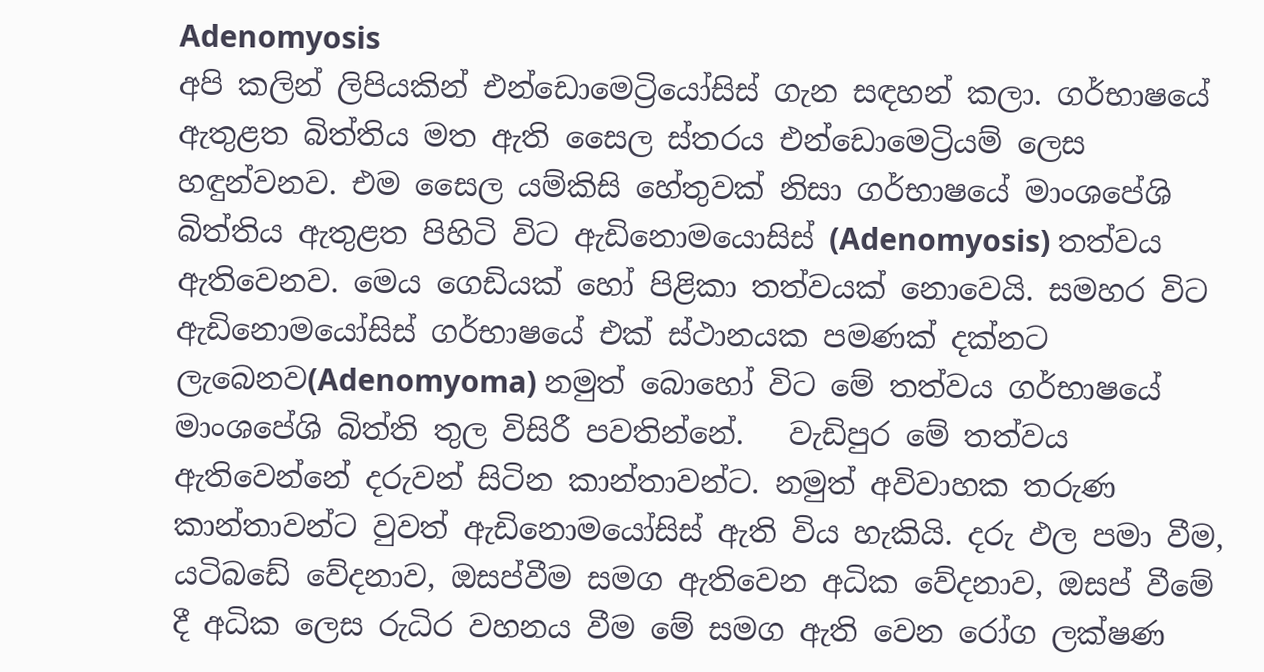Adenomyosis
අපි කලින් ලිපියකින් එන්ඩොමෙට්‍රියෝසිස් ගැන සඳහන් කලා. ගර්භාෂයේ ඇතුළත බිත්තිය මත ඇති සෛල ස්තරය එන්ඩොමෙට්‍රියම් ලෙස හඳුන්වනව. එම සෛල යම්කිසි හේතුවක් නිසා ගර්භාෂයේ මාංශපේශි බිත්තිය ඇතුළත පිහිටි විට ඇඩිනොමයොසිස් (Adenomyosis) තත්වය ඇතිවෙනව. මෙය ගෙඩියක් හෝ පිළිකා තත්වයක් නොවෙයි. සමහර විට ඇඩිනොමයෝසිස් ගර්භාෂයේ එක් ස්ථානයක පමණක් දක්නට ලැබෙනව(Adenomyoma) නමුත් බොහෝ විට මේ තත්වය ගර්භාෂයේ මාංශපේශි බිත්ති තුල විසිරී පවතින්නේ.   වැඩිපුර මේ තත්වය ඇතිවෙන්නේ දරුවන් සිටින කාන්තාවන්ට. නමුත් අවිවාහක තරුණ කාන්තාවන්ට වුවත් ඇඩිනොමයෝසිස් ඇති විය හැකියි. දරු ඵල පමා වීම, යටිබඩේ වේදනාව, ඔසප්වීම සමග ඇතිවෙන අධික වේදනාව, ඔසප් වීමේ දී අධික ලෙස රුධිර වහනය වීම මේ සමග ඇති වෙන රෝග ලක්ෂණ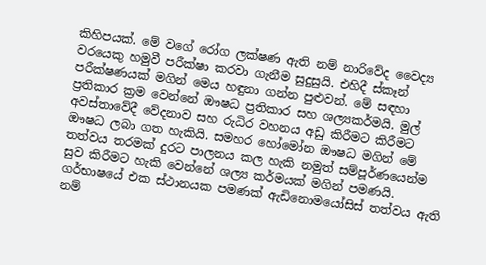කිහිපයක්. මේ වගේ රෝග ලක්ෂණ ඇති නම් නාරිවේද වෛද්‍ය වරයෙකු හමුවී පරීක්ෂා කරවා ගැනීම සුදුසුයි. එහිදී ස්කෑන් පරීක්ෂණයක් මගින් මෙය හඳුනා ගන්න පුළුවන්. මේ සඳහා ප්‍රතිකාර ක්‍රම වෙන්නේ ඖෂධ ප්‍රතිකාර සහ ශල්‍යකර්මයි. මුල් අවස්තාවේදී වේදනාව සහ රුධිර වහනය අඩු කිරීමට කිරීමට ඖෂධ ලබා ගත හැකියි. සමහර හෝමෝන ඖෂධ මගින් මේ තත්වය තරමක් දුරට පාලනය කල හැකි නමුත් සම්පූර්ණයෙන්ම සුව කිරීමට හැකි වෙන්නේ ශල්‍ය කර්මයක් මගින් පමණයි. ගර්භාෂයේ එක ස්ථානයක පමණක් ඇඩිනොමයෝසිස් තත්වය ඇති නම්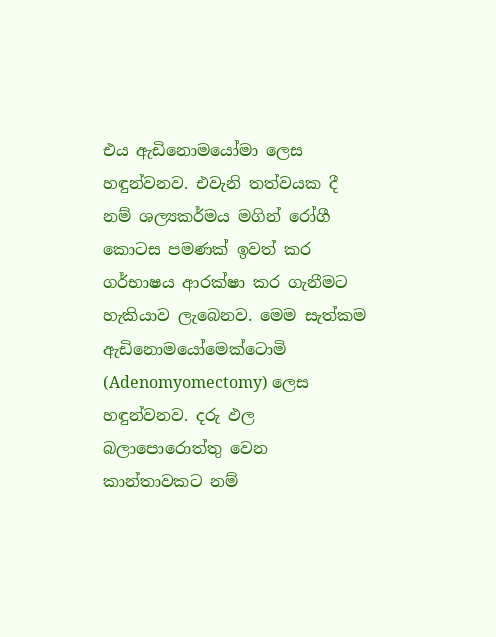එය ඇඩිනොමයෝමා ලෙස හඳුන්වනව. එවැනි තත්වයක දී නම් ශල්‍යකර්මය මගින් රෝගී කොටස පමණක් ඉවත් කර ගර්භාෂය ආරක්ෂා කර ගැනීමට හැකියාව ලැබෙනව. මෙම සැත්කම ඇඩිනොමයෝමෙක්ටොමි (Adenomyomectomy) ලෙස හඳුන්වනව. දරු ඵල බලාපොරොත්තු වෙන කාන්තාවකට නම්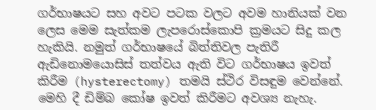ගර්භාෂයට සහ අවට පටක වලට අවම හානියක් වන ලෙස මෙම සැත්කම ලැපරොස්කොපි ක්‍රමයට සිදු කල හැකියි. නමුත් ගර්භාෂයේ බිත්තිවල පැතිරී ඇඩිනොමයොසිස් තත්වය ඇති විට ගර්භාෂය ඉවත් කිරීම (hysterectomy) තමයි ස්ථිර විසඳුම වෙන්නේ. මෙහි දී ඩිම්බ කෝෂ ඉවත් කිරීමට අවශ්‍ය නැහැ.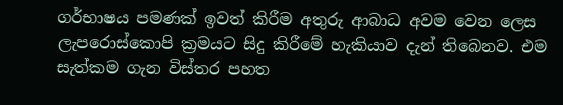ගර්භාෂය පමණක් ඉවත් කිරීම අතුරු ආබාධ අවම වෙන ලෙස ලැපරොස්කොපි ක්‍රමයට සිදු කිරීමේ හැකියාව දැන් තිබෙනව. එම සැත්කම ගැන විස්තර පහත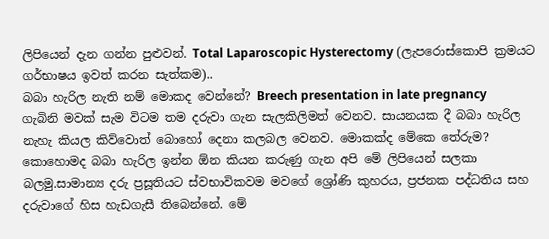ලිපියෙන් දැන ගන්න පුළුවන්. Total Laparoscopic Hysterectomy (ලැපරොස්කොපි ක්‍රමයට ගර්භාෂය ඉවත් කරන සැත්කම)..
බබා හැරිල නැති නම් මොකද වෙන්නේ? Breech presentation in late pregnancy
ගැබිනි මවක් සැම විටම තම දරුවා ගැන සැලකිලිමත් වෙනව. සායනයක දී බබා හැරිල නැහැ කියල කිව්වොත් බොහෝ දෙනා කලබල වෙනව. මොකක්ද මේකෙ තේරුම? කොහොමද බබා හැරිල ඉන්න ඕන කියන කරුණු ගැන අපි මේ ලිපියෙන් සලකා බලමු.සාමාන්‍ය දරු ප්‍රසූතියට ස්වභාවිකවම මවගේ ශ්‍රෝණි කුහරය, ප්‍රජනක පද්ධතිය සහ දරුවාගේ හිස හැඩගැසී තිබෙන්නේ. මේ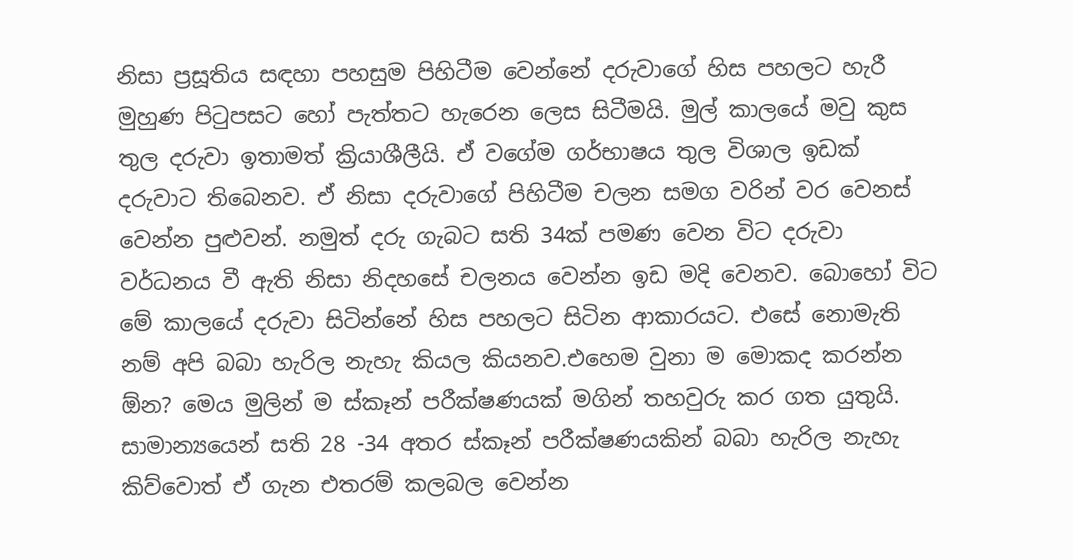නිසා ප්‍රසූතිය සඳහා පහසුම පිහිටීම වෙන්නේ දරුවාගේ හිස පහලට හැරී මුහුණ පිටුපසට හෝ පැත්තට හැරෙන ලෙස සිටීමයි. මුල් කාලයේ මවු කුස තුල දරුවා ඉතාමත් ක්‍රියාශීලීයි. ඒ වගේම ගර්භාෂය තුල විශාල ඉඩක් දරුවාට තිබෙනව. ඒ නිසා දරුවාගේ පිහිටීම චලන සමග වරින් වර වෙනස් වෙන්න පුළුවන්. නමුත් දරු ගැබට සති 34ක් පමණ වෙන විට දරුවා වර්ධනය වී ඇති නිසා නිදහසේ චලනය වෙන්න ඉඩ මදි වෙනව. බොහෝ විට මේ කාලයේ දරුවා සිටින්නේ හිස පහලට සිටින ආකාරයට. එසේ නොමැති නම් අපි බබා හැරිල නැහැ කියල කියනව.එහෙම වුනා ම මොකද කරන්න ඕන? මෙය මුලින් ම ස්කෑන් පරීක්ෂණයක් මගින් තහවුරු කර ගත යුතුයි. සාමාන්‍යයෙන් සති 28 -34 අතර ස්කෑන් පරීක්ෂණයකින් බබා හැරිල නැහැ කිව්වොත් ඒ ගැන එතරම් කලබල වෙන්න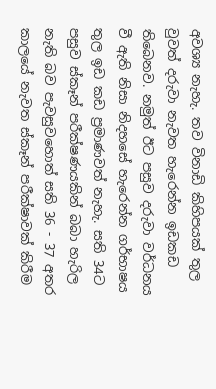අවශ්‍ය නැහැ. තව විනාඩි කිහිපයක් තුල වුවත් දරුවා නැවත හැරෙන්න ඉඩකඩ තිබෙනව. නමුත් ඊට පසුව දරුවා වර්ධනය වී ඇති නිසා නිදහසේ හැරෙන්න ගර්භාෂය තුල ඉඩ කඩ ප්‍රමාණවත් නැහැ. සති 34ට පසුව ස්කෑන් පරීක්ෂණයකින් බබා හැරිල නැති බව පැවසුවහොත් සති 36 - 37 අතර කාලයේ නැවත ස්කෑන් පරීක්ෂාවක් කිරීම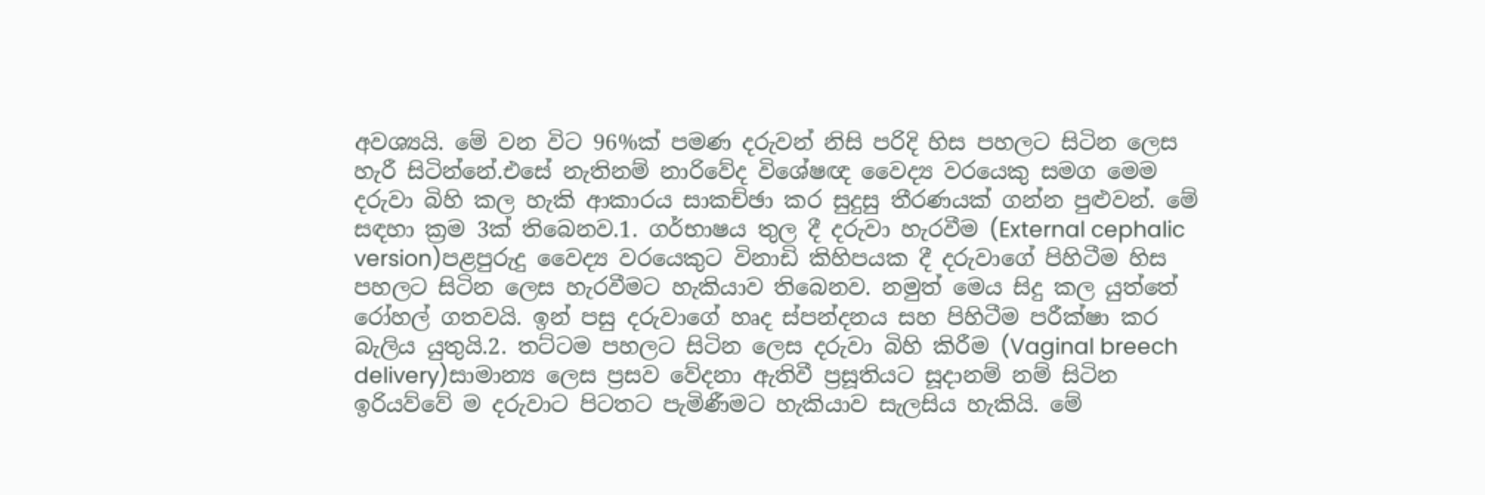අවශ්‍යයි. මේ වන විට 96%ක් පමණ දරුවන් නිසි පරිදි හිස පහලට සිටින ලෙස හැරී සිටින්නේ.එසේ නැතිනම් නාරිවේද විශේෂඥ වෛද්‍ය වරයෙකු සමග මෙම දරුවා බිහි කල හැකි ආකාරය සාකච්ඡා කර සුදුසු තීරණයක් ගන්න පුළුවන්. මේ සඳහා ක්‍රම 3ක් තිබෙනව.1. ගර්භාෂය තුල දී දරුවා හැරවීම (External cephalic version)පළපුරුදු වෛද්‍ය වරයෙකුට විනාඩි කිහිපයක දී දරුවාගේ පිහිටීම හිස පහලට සිටින ලෙස හැරවීමට හැකියාව තිබෙනව. නමුත් මෙය සිදු කල යුත්තේ රෝහල් ගතවයි. ඉන් පසු දරුවාගේ හෘද ස්පන්දනය සහ පිහිටීම පරීක්ෂා කර බැලිය යුතුයි.2. තට්ටම පහලට සිටින ලෙස දරුවා බිහි කිරීම (Vaginal breech delivery)සාමාන්‍ය ලෙස ප්‍රසව වේදනා ඇතිවී ප්‍රසූතියට සූදානම් නම් සිටින ඉරියව්වේ ම දරුවාට පිටතට පැමිණීමට හැකියාව සැලසිය හැකියි. මේ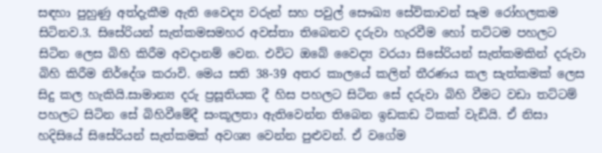සඳහා පුහුණු අත්දැකීම ඇති වෛද්‍ය වරුන් සහ පවුල් සෞඛ්‍ය සේවිකාවන් සෑම රෝහලකම සිටිනව.3. සිසේරියන් සැත්කමසමහර අවස්තා තිබෙනව දරුවා හැරවීම හෝ තට්ටම පහලට සිටින ලෙස බිහි කිරීම අවදානම් වෙන. එවිට ඔබේ වෛද්‍ය වරයා සිසේරියන් සැත්කමකින් දරුවා බිහි කිරීම නිර්දේශ කරාවි. මෙය සති 38-39 අතර කාලයේ කලින් තීරණය කල සැත්කමක් ලෙස සිදු කල හැකියි.සාමාන්‍ය දරු ප්‍රසූතියක දී හිස පහලට සිටින සේ දරුවා බිහි වීමට වඩා තට්ටම් පහලට සිටින සේ බිහිවීමේදී සංකූලතා ඇතිවෙන්න තිබෙන ඉඩකඩ ටිකක් වැඩියි. ඒ නිසා හදිසියේ සිසේරියන් සැත්කමක් අවශ්‍ය වෙන්න පුළුවන්. ඒ වගේම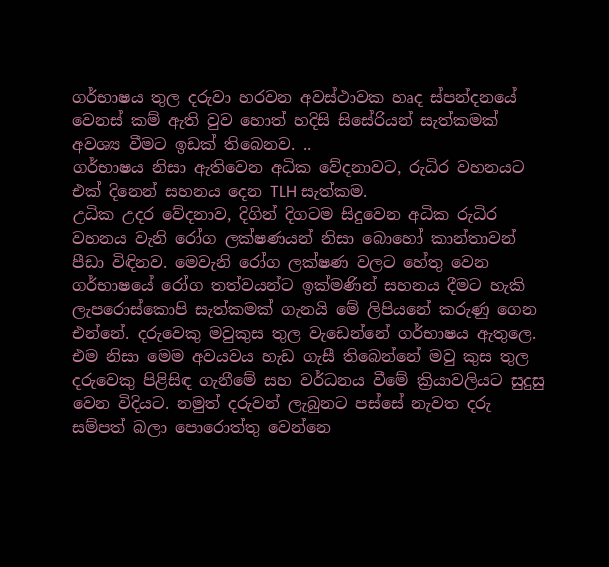ගර්භාෂය තුල දරුවා හරවන අවස්ථාවක හෘද ස්පන්දනයේ වෙනස් කම් ඇති වුව හොත් හදිසි සිසේරියන් සැත්කමක් අවශ්‍ය වීමට ඉඩක් තිබෙනව. ..
ගර්භාෂය නිසා ඇතිවෙන අධික වේදනාවට, රුධිර වහනයට එක් දිනෙන් සහනය දෙන TLH සැත්කම.
උධික උදර වේදනාව, දිගින් දිගටම සිදුවෙන අධික රුධිර වහනය වැනි රෝග ලක්ෂණයන් නිසා බොහෝ කාන්තාවන් පීඩා විඳිනව. මෙවැනි රෝග ලක්ෂණ වලට හේතු වෙන ගර්භාෂයේ රෝග තත්වයන්ට ඉක්මණින් සහනය දීමට හැකි ලැපරොස්කොපි සැත්කමක් ගැනයි මේ ලිපියනේ කරුණු ගෙන එන්නේ. දරුවෙකු මවුකුස තුල වැඩෙන්නේ ගර්භාෂය ඇතුලෙ. එම නිසා මෙම අවයවය හැඩ ගැසී තිබෙන්නේ මවු කුස තුල දරුවෙකු පිළිසිඳ ගැනීමේ සහ වර්ධනය වීමේ ක්‍රියාවලියට සුදුසු වෙන විදියට. නමුත් දරුවන් ලැබුනට පස්සේ නැවත දරු සම්පත් බලා පොරොත්තු වෙන්නෙ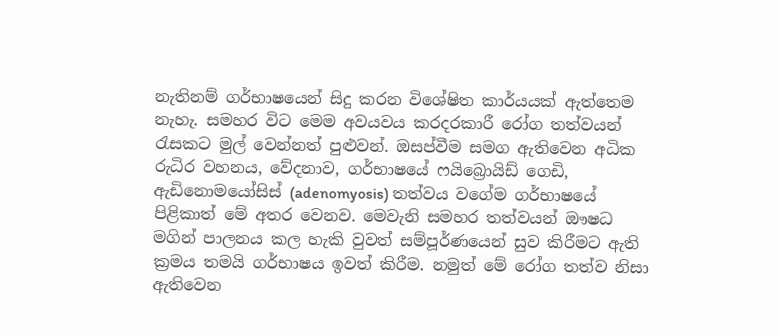නැතිනම් ගර්භාෂයෙන් සිදු කරන විශේෂිත කාර්යයක් ඇත්තෙම නැහැ. සමහර විට මෙම අවයවය කරදරකාරී රෝග තත්වයන් රැසකට මුල් වෙන්නත් පුළුවන්. ඔසප්වීම සමග ඇතිවෙන අධික රුධිර වහනය, වේදනාව, ගර්භාෂයේ ෆයිබ්‍රොයිඩ් ගෙඩි, ඇඩිනොමයෝසිස් (adenomyosis) තත්වය වගේම ගර්භාෂයේ පිළිකාත් මේ අතර වෙනව. මෙවැනි සමහර තත්වයන් ඖෂධ මගින් පාලනය කල හැකි වුවත් සම්පූර්ණයෙන් සුව කිරීමට ඇති ක්‍රමය තමයි ගර්භාෂය ඉවත් කිරීම. නමුත් මේ රෝග තත්ව නිසා ඇතිවෙන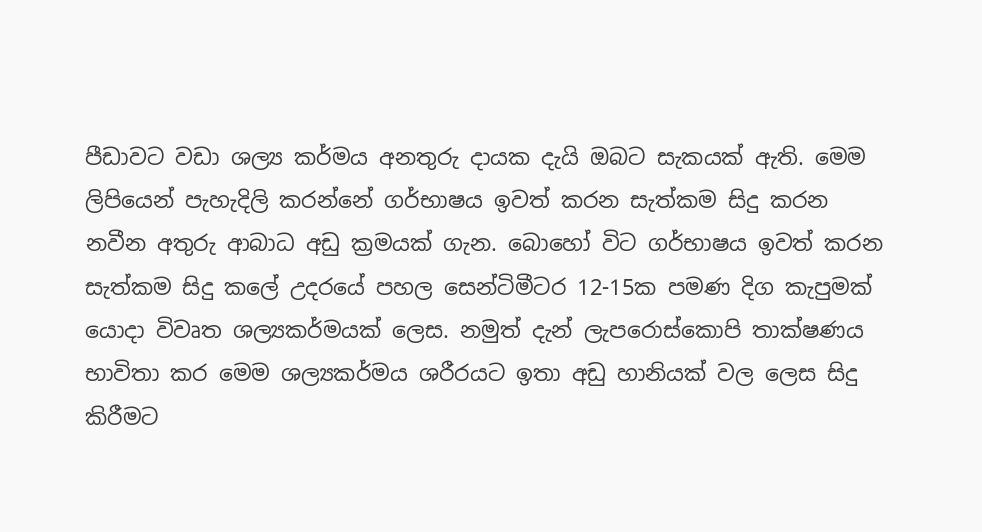පීඩාවට වඩා ශල්‍ය කර්මය අනතුරු දායක දැයි ඔබට සැකයක් ඇති. මෙම ලිපියෙන් පැහැදිලි කරන්නේ ගර්භාෂය ඉවත් කරන සැත්කම සිදු කරන නවීන අතුරු ආබාධ අඩු ක්‍රමයක් ගැන. බොහෝ විට ගර්භාෂය ඉවත් කරන සැත්කම සිදු කලේ උදරයේ පහල සෙන්ටිමීටර 12-15ක පමණ දිග කැපුමක් යොදා විවෘත ශල්‍යකර්මයක් ලෙස. නමුත් දැන් ලැපරොස්කොපි තාක්ෂණය භාවිතා කර මෙම ශල්‍යකර්මය ශරීරයට ඉතා අඩු හානියක් වල ලෙස සිදු කිරීමට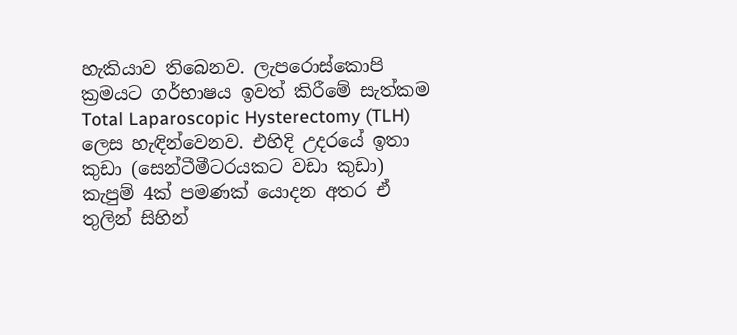හැකියාව තිබෙනව. ලැපරොස්කොපි ක්‍රමයට ගර්භාෂය ඉවත් කිරීමේ සැත්කම Total Laparoscopic Hysterectomy (TLH) ලෙස හැඳින්වෙනව. එහිදි උදරයේ ඉතා කුඩා (සෙන්ටීමීටරයකට වඩා කුඩා) කැපුම් 4ක් පමණක් යොදන අතර ඒ තුලින් සිහින්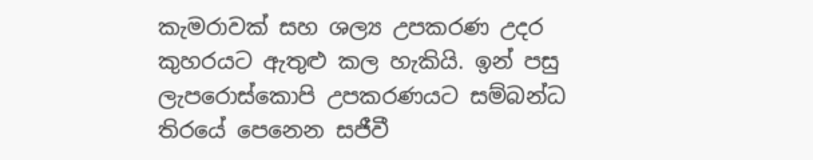කැමරාවක් සහ ශල්‍ය උපකරණ උදර කුහරයට ඇතුළු කල හැකියි. ඉන් පසු ලැපරොස්කොපි උපකරණයට සම්බන්ධ තිරයේ පෙනෙන සජීවී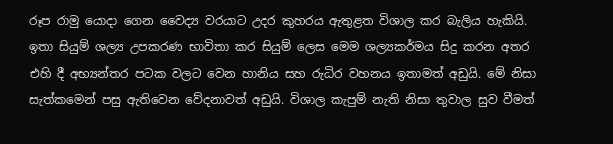රූප රාමු යොදා ගෙන වෛද්‍ය වරයාට උදර කුහරය ඇතුළත විශාල කර බැලිය හැකියි. ඉතා සියුම් ශල්‍ය උපකරණ භාවිතා කර සියුම් ලෙස මෙම ශල්‍යකර්මය සිදු කරන අතර එහි දී අභ්‍යන්තර පටක වලට වෙන හානිය සහ රුධිර වහනය ඉතාමත් අඩුයි. මේ නිසා සැත්කමෙන් පසු ඇතිවෙන වේදනාවත් අඩුයි. විශාල කැපුම් නැති නිසා තුවාල සුව වීමත්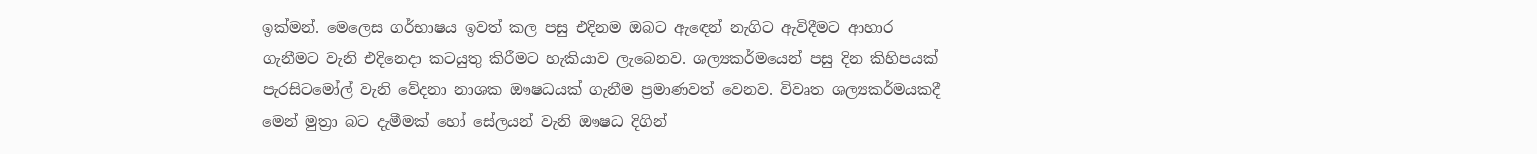ඉක්මන්. මෙලෙස ගර්භාෂය ඉවත් කල පසු එදිනම ඔබට ඇඳෙන් නැගිට ඇවිදීමට ආහාර ගැනීමට වැනි එදිනෙදා කටයුතු කිරීමට හැකියාව ලැබෙනව. ශල්‍යකර්මයෙන් පසු දින කිහිපයක් පැරසිටමෝල් වැනි වේදනා නාශක ඖෂධයක් ගැනීම ප්‍රමාණවත් වෙනව. විවෘත ශල්‍යකර්මයකදී මෙන් මුත්‍රා බට දැමීමක් හෝ සේලයන් වැනි ඖෂධ දිගින්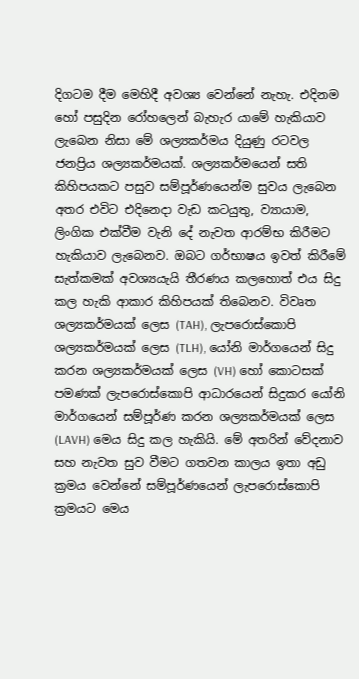දිගටම දීම මෙහිදී අවශ්‍ය වෙන්නේ නැහැ. එදිනම හෝ පසුදින රෝහලෙන් බැහැර යාමේ හැකියාව ලැබෙන නිසා මේ ශල්‍යකර්මය දියුණු රටවල ජනප්‍රිය ශල්‍යකර්මයක්. ශල්‍යකර්මයෙන් සති කිහිපයකට පසුව සම්පූර්ණයෙන්ම සුවය ලැබෙන අතර එවිට එදිනෙදා වැඩ කටයුතු, ව්‍යායාම, ලිංගික එක්වීම වැනි දේ නැවත ආරම්භ කිරීමට හැකියාව ලැබෙනව. ඔබට ගර්භාෂය ඉවත් කිරීමේ සැත්කමක් අවශ්‍යයැයි තීරණය කලහොත් එය සිදු කල හැකි ආකාර කිහිපයක් තිබෙනව. විවෘත ශල්‍යකර්මයක් ලෙස (TAH), ලැපරොස්කොපි ශල්‍යකර්මයක් ලෙස (TLH), යෝනි මාර්ගයෙන් සිදු කරන ශල්‍යකර්මයක් ලෙස (VH) හෝ කොටසක් පමණක් ලැපරොස්කොපි ආධාරයෙන් සිදුකර යෝනි මාර්ගයෙන් සම්පූර්ණ කරන ශල්‍යකර්මයක් ලෙස (LAVH) මෙය සිදු කල හැකියි. මේ අතරින් වේදනාව සහ නැවත සුව වීමට ගතවන කාලය ඉතා අඩු ක්‍රමය වෙන්නේ සම්පූර්ණයෙන් ලැපරොස්කොපි ක්‍රමයට මෙය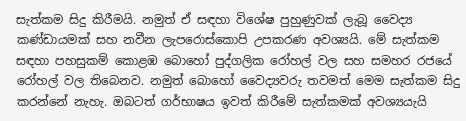සැත්කම සිදු කිරීමයි. නමුත් ඒ සඳහා විශේෂ පුහුණුවක් ලැබූ වෛද්‍ය කණ්ඩායමක් සහ නවීන ලැපරොස්කොපි උපකරණ අවශ්‍යයි. මේ සැත්කම සඳහා පහසුකම් කොළඹ බොහෝ පුද්ගලික රෝහල් වල සහ සමහර රජයේ රෝහල් වල තිබෙනව. නමුත් බොහෝ වෛද්‍යවරු තවමත් මෙම සැත්කම සිදු කරන්නේ නැහැ. ඔබටත් ගර්භාෂය ඉවත් කිරීමේ සැත්කමක් අවශ්‍යයැයි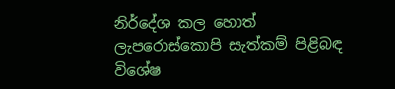නිර්දේශ කල හොත් ලැපරොස්කොපි සැත්කම් පිළිබඳ විශේෂ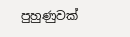පුහුණුවක්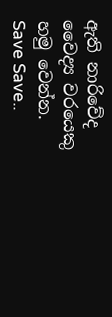ඇති නාරිවේද වෛද්‍ය වරයෙකු හමු වෙන්න. Save Save..